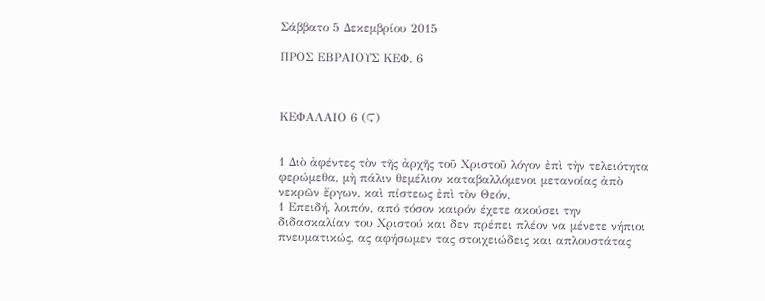Σάββατο 5 Δεκεμβρίου 2015

ΠΡΟΣ ΕΒΡΑΙΟΥΣ ΚΕΦ. 6



ΚΕΦΑΛΑΙΟ 6 (Ϛ)


1 Διὸ ἀφέντες τὸν τῆς ἀρχῆς τοῦ Χριστοῦ λόγον ἐπὶ τὴν τελειότητα φερώμεθα, μὴ πάλιν θεμέλιον καταβαλλόμενοι μετανοίας ἀπὸ νεκρῶν ἔργων, καὶ πίστεως ἐπὶ τὸν Θεόν,
1 Επειδή, λοιπόν, από τόσον καιρόν έχετε ακούσει την διδασκαλίαν του Χριστού και δεν πρέπει πλέον να μένετε νήπιοι πνευματικώς, ας αφήσωμεν τας στοιχειώδεις και απλουστάτας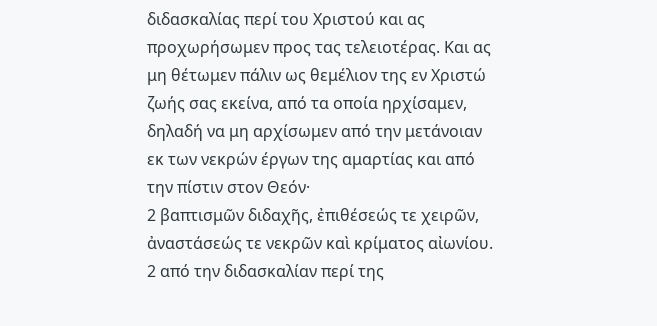διδασκαλίας περί του Χριστού και ας προχωρήσωμεν προς τας τελειοτέρας. Και ας μη θέτωμεν πάλιν ως θεμέλιον της εν Χριστώ ζωής σας εκείνα, από τα οποία ηρχίσαμεν, δηλαδή να μη αρχίσωμεν από την μετάνοιαν εκ των νεκρών έργων της αμαρτίας και από την πίστιν στον Θεόν·
2 βαπτισμῶν διδαχῆς, ἐπιθέσεώς τε χειρῶν, ἀναστάσεώς τε νεκρῶν καὶ κρίματος αἰωνίου.
2 από την διδασκαλίαν περί της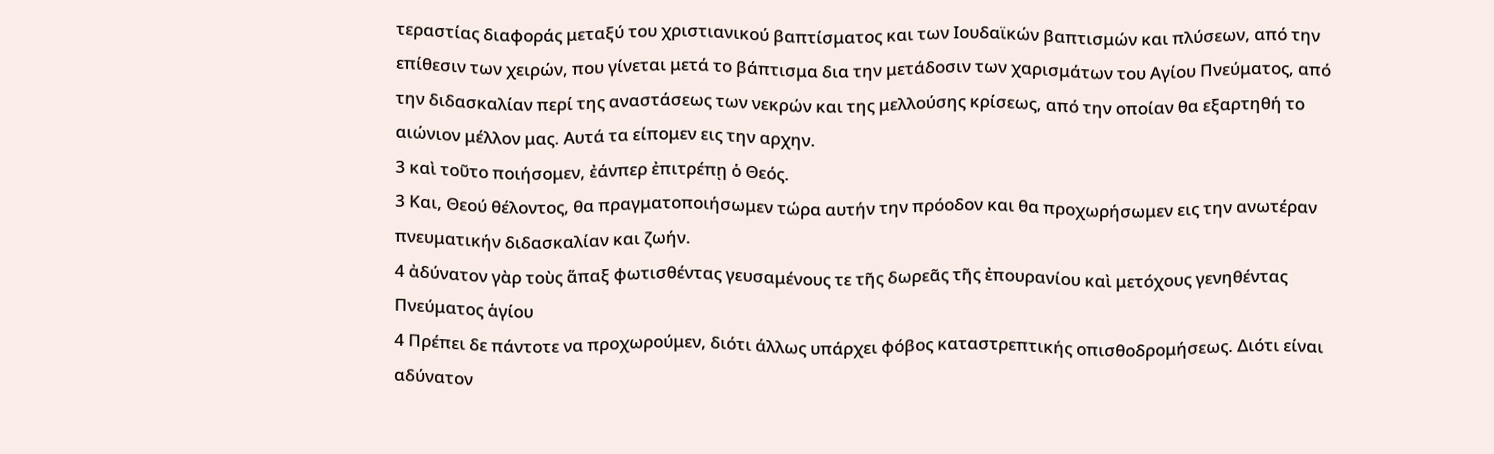τεραστίας διαφοράς μεταξύ του χριστιανικού βαπτίσματος και των Ιουδαϊκών βαπτισμών και πλύσεων, από την επίθεσιν των χειρών, που γίνεται μετά το βάπτισμα δια την μετάδοσιν των χαρισμάτων του Αγίου Πνεύματος, από την διδασκαλίαν περί της αναστάσεως των νεκρών και της μελλούσης κρίσεως, από την οποίαν θα εξαρτηθή το αιώνιον μέλλον μας. Αυτά τα είπομεν εις την αρχην.
3 καὶ τοῦτο ποιήσομεν, ἐάνπερ ἐπιτρέπῃ ὁ Θεός.
3 Και, Θεού θέλοντος, θα πραγματοποιήσωμεν τώρα αυτήν την πρόοδον και θα προχωρήσωμεν εις την ανωτέραν πνευματικήν διδασκαλίαν και ζωήν.
4 ἀδύνατον γὰρ τοὺς ἅπαξ φωτισθέντας γευσαμένους τε τῆς δωρεᾶς τῆς ἐπουρανίου καὶ μετόχους γενηθέντας Πνεύματος ἁγίου
4 Πρέπει δε πάντοτε να προχωρούμεν, διότι άλλως υπάρχει φόβος καταστρεπτικής οπισθοδρομήσεως. Διότι είναι αδύνατον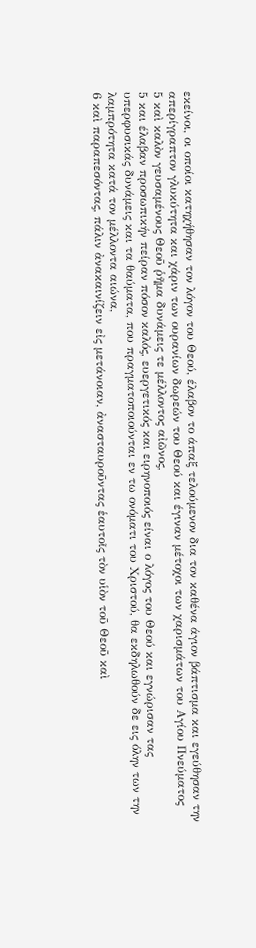εκείνοι, οι οποίοι κατηχήθησαν τον λόγον του Θεού, έλαβον το άπαξ τελούμενον δια τον καθένα άγιον βάπτισμα και εγεύθησαν την απερίγραπτον γλυκύτητα και χάριν των ουρανίων δωρεών του Θεού και έγιναν μέτοχοι των χαρισμάτων του Αγίου Πνεύματος
5 καὶ καλὸν γευσαμένους Θεοῦ ῥῆμα δυνάμεις τε μέλλοντος αἰῶνος,
5 και έλαβαν προσωπικήν πείραν πόσον καλός, ευεργετικός και ειρηνοποιός είναι ο λόγος του Θεού και εγνώρισαν τας υπερφυσικάς δυνάμεις και τα θαύματα, που πραγματοποιούνται εν τω ονόματι του Χριστού, θα εκδηλωθούν δε εις όλην των την λαμπρότητα κατά τον μέλλοντα αιώνα,
6 καὶ παραπεσόντας, πάλιν ἀνακαινίζειν εἰς μετάνοιαν, ἀνασταυροῦντας ἑαυτοῖς τὸν υἱὸν τοῦ Θεοῦ καὶ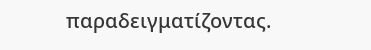παραδειγματίζοντας.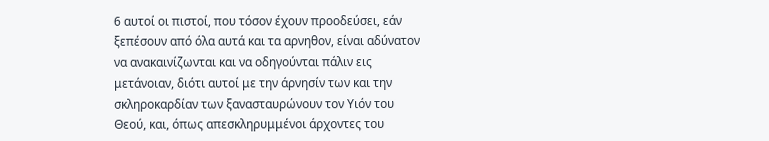6 αυτοί οι πιστοί, που τόσον έχουν προοδεύσει, εάν ξεπέσουν από όλα αυτά και τα αρνηθον, είναι αδύνατον να ανακαινίζωνται και να οδηγούνται πάλιν εις μετάνοιαν, διότι αυτοί με την άρνησίν των και την σκληροκαρδίαν των ξανασταυρώνουν τον Υιόν του Θεού, και, όπως απεσκληρυμμένοι άρχοντες του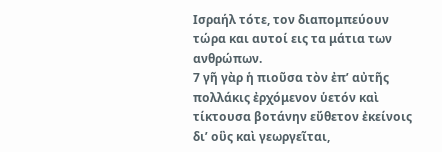Ισραήλ τότε, τον διαπομπεύουν τώρα και αυτοί εις τα μάτια των ανθρώπων.
7 γῆ γὰρ ἡ πιοῦσα τὸν ἐπ’ αὐτῆς πολλάκις ἐρχόμενον ὑετόν καὶ τίκτουσα βοτάνην εὔθετον ἐκείνοις δι’ οὓς καὶ γεωργεῖται,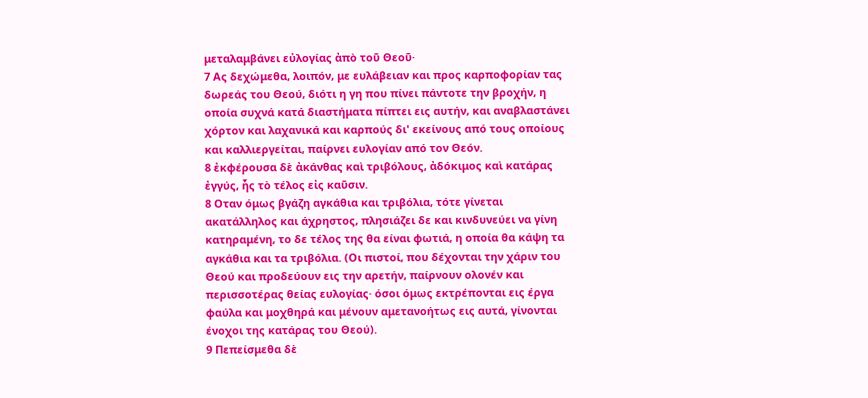μεταλαμβάνει εὐλογίας ἀπὸ τοῦ Θεοῦ·
7 Ας δεχώμεθα, λοιπόν, με ευλάβειαν και προς καρποφορίαν τας δωρεάς του Θεού, διότι η γη που πίνει πάντοτε την βροχήν, η οποία συχνά κατά διαστήματα πίπτει εις αυτήν, και αναβλαστάνει χόρτον και λαχανικά και καρπούς δι' εκείνους από τους οποίους και καλλιεργείται, παίρνει ευλογίαν από τον Θεόν.
8 ἐκφέρουσα δὲ ἀκάνθας καὶ τριβόλους, ἀδόκιμος καὶ κατάρας ἐγγύς, ἧς τὸ τέλος εἰς καῦσιν.
8 Οταν όμως βγάζη αγκάθια και τριβόλια, τότε γίνεται ακατάλληλος και άχρηστος, πλησιάζει δε και κινδυνεύει να γίνη κατηραμένη, το δε τέλος της θα είναι φωτιά, η οποία θα κάψη τα αγκάθια και τα τριβόλια. (Οι πιστοί, που δέχονται την χάριν του Θεού και προδεύουν εις την αρετήν, παίρνουν ολονέν και περισσοτέρας θείας ευλογίας· όσοι όμως εκτρέπονται εις έργα φαύλα και μοχθηρά και μένουν αμετανοήτως εις αυτά, γίνονται ένοχοι της κατάρας του Θεού).
9 Πεπείσμεθα δὲ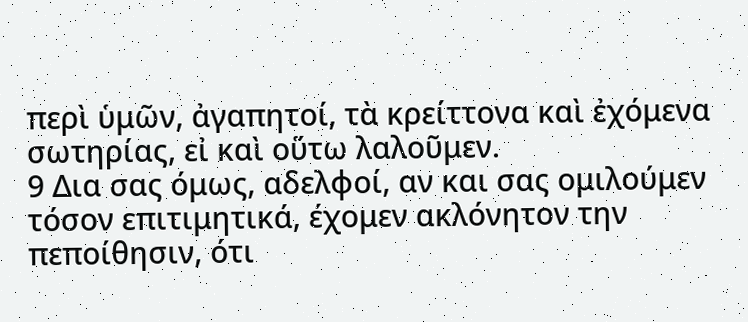περὶ ὑμῶν, ἀγαπητοί, τὰ κρείττονα καὶ ἐχόμενα σωτηρίας, εἰ καὶ οὕτω λαλοῦμεν.
9 Δια σας όμως, αδελφοί, αν και σας ομιλούμεν τόσον επιτιμητικά, έχομεν ακλόνητον την πεποίθησιν, ότι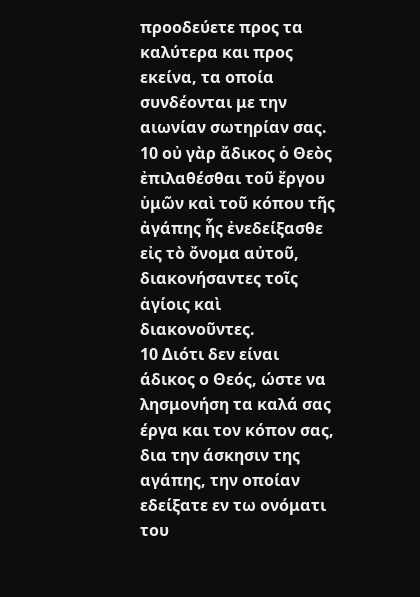προοδεύετε προς τα καλύτερα και προς εκείνα, τα οποία συνδέονται με την αιωνίαν σωτηρίαν σας.
10 οὐ γὰρ ἄδικος ὁ Θεὸς ἐπιλαθέσθαι τοῦ ἔργου ὑμῶν καὶ τοῦ κόπου τῆς ἀγάπης ἧς ἐνεδείξασθε εἰς τὸ ὄνομα αὐτοῦ, διακονήσαντες τοῖς ἁγίοις καὶ διακονοῦντες.
10 Διότι δεν είναι άδικος ο Θεός, ώστε να λησμονήση τα καλά σας έργα και τον κόπον σας, δια την άσκησιν της αγάπης, την οποίαν εδείξατε εν τω ονόματι του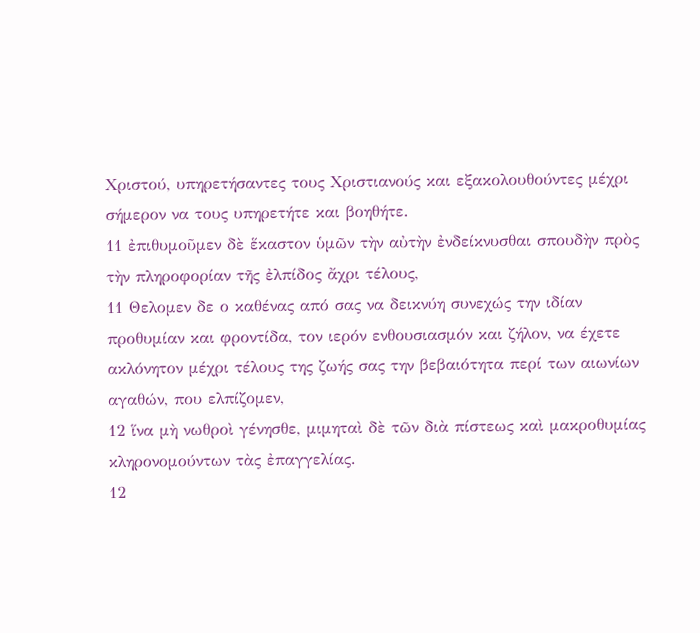Χριστού, υπηρετήσαντες τους Χριστιανούς και εξακολουθούντες μέχρι σήμερον να τους υπηρετήτε και βοηθήτε.
11 ἐπιθυμοῦμεν δὲ ἕκαστον ὑμῶν τὴν αὐτὴν ἐνδείκνυσθαι σπουδὴν πρὸς τὴν πληροφορίαν τῆς ἐλπίδος ἄχρι τέλους,
11 Θελομεν δε ο καθένας από σας να δεικνύη συνεχώς την ιδίαν προθυμίαν και φροντίδα, τον ιερόν ενθουσιασμόν και ζήλον, να έχετε ακλόνητον μέχρι τέλους της ζωής σας την βεβαιότητα περί των αιωνίων αγαθών, που ελπίζομεν,
12 ἵνα μὴ νωθροὶ γένησθε, μιμηταὶ δὲ τῶν διὰ πίστεως καὶ μακροθυμίας κληρονομούντων τὰς ἐπαγγελίας.
12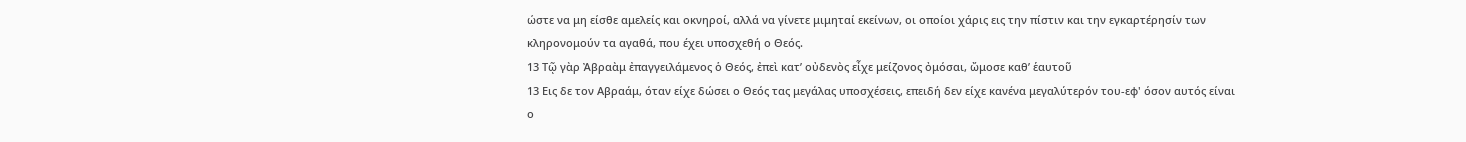ώστε να μη είσθε αμελείς και οκνηροί, αλλά να γίνετε μιμηταί εκείνων, οι οποίοι χάρις εις την πίστιν και την εγκαρτέρησίν των κληρονομούν τα αγαθά, που έχει υποσχεθή ο Θεός.
13 Τῷ γὰρ Ἀβραὰμ ἐπαγγειλάμενος ὁ Θεός, ἐπεὶ κατ’ οὐδενὸς εἶχε μείζονος ὀμόσαι, ὤμοσε καθ’ ἑαυτοῦ
13 Εις δε τον Αβραάμ, όταν είχε δώσει ο Θεός τας μεγάλας υποσχέσεις, επειδή δεν είχε κανένα μεγαλύτερόν του-εφ' όσον αυτός είναι ο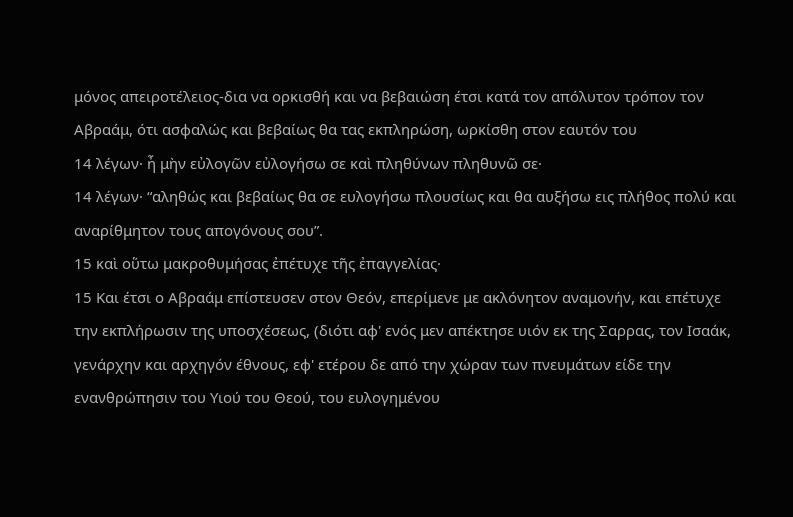μόνος απειροτέλειος-δια να ορκισθή και να βεβαιώση έτσι κατά τον απόλυτον τρόπον τον Αβραάμ, ότι ασφαλώς και βεβαίως θα τας εκπληρώση, ωρκίσθη στον εαυτόν του
14 λέγων· ἦ μὴν εὐλογῶν εὐλογήσω σε καὶ πληθύνων πληθυνῶ σε·
14 λέγων· “αληθώς και βεβαίως θα σε ευλογήσω πλουσίως και θα αυξήσω εις πλήθος πολύ και αναρίθμητον τους απογόνους σου”.
15 καὶ οὕτω μακροθυμήσας ἐπέτυχε τῆς ἐπαγγελίας·
15 Και έτσι ο Αβραάμ επίστευσεν στον Θεόν, επερίμενε με ακλόνητον αναμονήν, και επέτυχε την εκπλήρωσιν της υποσχέσεως, (διότι αφ' ενός μεν απέκτησε υιόν εκ της Σαρρας, τον Ισαάκ, γενάρχην και αρχηγόν έθνους, εφ' ετέρου δε από την χώραν των πνευμάτων είδε την ενανθρώπησιν του Υιού του Θεού, του ευλογημένου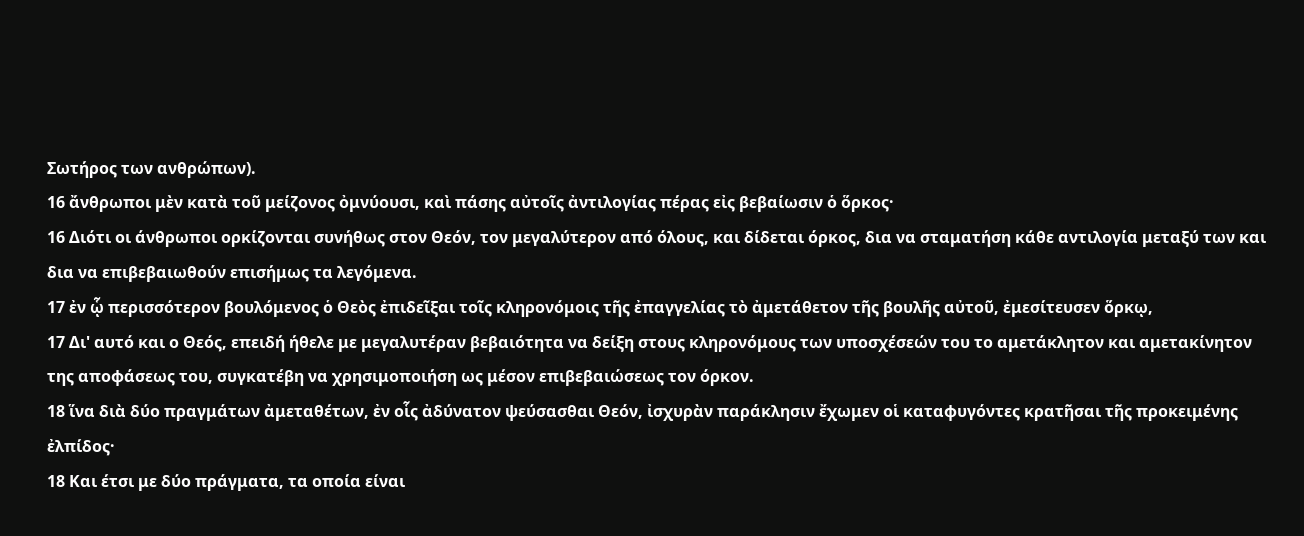Σωτήρος των ανθρώπων).
16 ἄνθρωποι μὲν κατὰ τοῦ μείζονος ὀμνύουσι, καὶ πάσης αὐτοῖς ἀντιλογίας πέρας εἰς βεβαίωσιν ὁ ὅρκος·
16 Διότι οι άνθρωποι ορκίζονται συνήθως στον Θεόν, τον μεγαλύτερον από όλους, και δίδεται όρκος, δια να σταματήση κάθε αντιλογία μεταξύ των και δια να επιβεβαιωθούν επισήμως τα λεγόμενα.
17 ἐν ᾧ περισσότερον βουλόμενος ὁ Θεὸς ἐπιδεῖξαι τοῖς κληρονόμοις τῆς ἐπαγγελίας τὸ ἀμετάθετον τῆς βουλῆς αὐτοῦ, ἐμεσίτευσεν ὅρκῳ,
17 Δι' αυτό και ο Θεός, επειδή ήθελε με μεγαλυτέραν βεβαιότητα να δείξη στους κληρονόμους των υποσχέσεών του το αμετάκλητον και αμετακίνητον της αποφάσεως του, συγκατέβη να χρησιμοποιήση ως μέσον επιβεβαιώσεως τον όρκον.
18 ἵνα διὰ δύο πραγμάτων ἀμεταθέτων, ἐν οἷς ἀδύνατον ψεύσασθαι Θεόν, ἰσχυρὰν παράκλησιν ἔχωμεν οἱ καταφυγόντες κρατῆσαι τῆς προκειμένης ἐλπίδος·
18 Και έτσι με δύο πράγματα, τα οποία είναι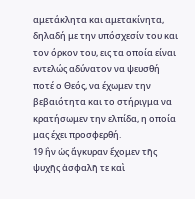αμετάκλητα και αμετακίνητα, δηλαδή με την υπόσχεσίν του και τον όρκον του, εις τα οποία είναι εντελώς αδύνατον να ψευσθή ποτέ ο Θεός, να έχωμεν την βεβαιότητα και το στήριγμα να κρατήσωμεν την ελπίδα, η οποία μας έχει προσφερθή.
19 ἣν ὡς ἄγκυραν ἔχομεν τῆς ψυχῆς ἀσφαλῆ τε καὶ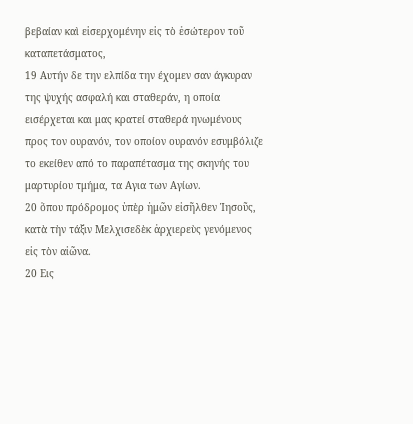βεβαίαν καὶ εἰσερχομένην εἰς τὸ ἐσώτερον τοῦ καταπετάσματος,
19 Αυτήν δε την ελπίδα την έχομεν σαν άγκυραν της ψυχής ασφαλή και σταθεράν, η οποία εισέρχεται και μας κρατεί σταθερά ηνωμένους προς τον ουρανόν, τον οποίον ουρανόν εσυμβόλιζε το εκείθεν από το παραπέτασμα της σκηνής του μαρτυρίου τμήμα, τα Αγια των Αγίων.
20 ὅπου πρόδρομος ὑπὲρ ἡμῶν εἰσῆλθεν Ἰησοῦς, κατὰ τὴν τάξιν Μελχισεδὲκ ἀρχιερεὺς γενόμενος εἰς τὸν αἰῶνα.
20 Εις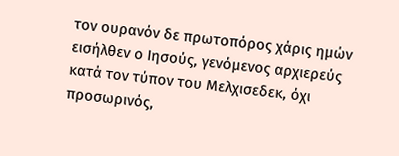τον ουρανόν δε πρωτοπόρος χάρις ημών εισήλθεν ο Ιησούς, γενόμενος αρχιερεύς κατά τον τύπον του Μελχισεδεκ, όχι προσωρινός,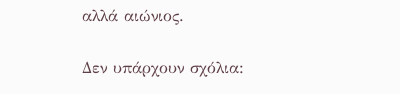αλλά αιώνιος.

Δεν υπάρχουν σχόλια: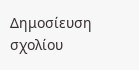Δημοσίευση σχολίου